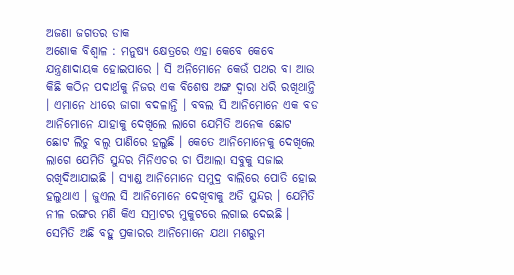ଅଜଣା ଜଗତର ଡାକ
ଅଶୋକ ବିଶ୍ୱାଳ : ମନୁଷ୍ୟ କ୍ଷେତ୍ରରେ ଏହା କେବେ କେବେ ଯନ୍ତ୍ରଣାଦାୟକ ହୋଇପାରେ । ସି ଅନିମୋନେ କେଉଁ ପଥର ବା ଆଉ କିଛି କଠିନ ପଦାର୍ଥକୁ ନିଜର ଏକ ବିଶେଷ ଅଙ୍ଗ ଦ୍ୱାରା ଧରି ରଖିଥାନ୍ତି । ଏମାନେ ଧୀରେ ଜାଗା ବଦଳାନ୍ତି । ବବଲ ସି ଆନିମୋନେ ଏକ ବଡ ଆନିମୋନେ ଯାହାକୁ ଦେଖିଲେ ଲାଗେ ଯେମିତି ଅନେକ ଛୋଟ ଛୋଟ ଲିଚୁ ବଲ୍ବ ପାଣିରେ ହଲୁଛି । କେତେ ଆନିମୋନେକୁ ଦେଖିଲେ ଲାଗେ ଯେମିତି ସୁନ୍ଦର ମିନିଏଚର ଚା ପିଆଲା ସବୁକୁ ସଜାଇ ରଖିଦିଆଯାଇଛି । ସ୍ୟାଣ୍ଡ ଆନିମୋନେ ସମୁଦ୍ର ବାଲିରେ ପୋତି ହୋଇ ହଲୁଥାଏ । ଜୁଏଲ ସି ଆନିମୋନେ ଦେଖିବାକୁ ଅତି ସୁନ୍ଦର । ଯେମିତି ନୀଳ ରଙ୍ଗର ମଣି କିଏ ସମ୍ରାଟର ମୁକୁଟରେ ଲଗାଇ ଦେଇଛି । ସେମିତି ଅଛି ବହୁ ପ୍ରକାରର ଆନିମୋନେ ଯଥା ମଶରୁମ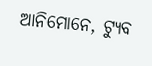ଆନିମୋନେ, ଟ୍ୟୁବ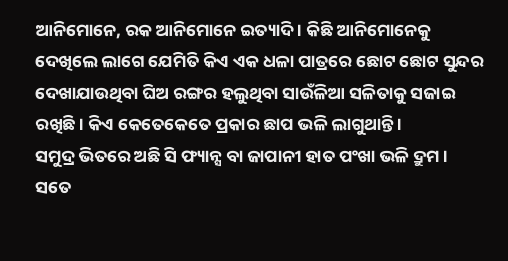ଆନିମୋନେ, ରକ ଆନିମୋନେ ଇତ୍ୟାଦି । କିଛି ଆନିମୋନେକୁ ଦେଖିଲେ ଲାଗେ ଯେମିତି କିଏ ଏକ ଧଳା ପାତ୍ରରେ ଛୋଟ ଛୋଟ ସୁନ୍ଦର ଦେଖାଯାଉଥିବା ଘିଅ ରଙ୍ଗର ହଲୁଥିବା ସାଉଁଳିଆ ସଳିତାକୁ ସଜାଇ ରଖିଛି । କିଏ କେତେକେତେ ପ୍ରକାର ଛାପ ଭଳି ଲାଗୁଥାନ୍ତି ।
ସମୁଦ୍ର ଭିତରେ ଅଛି ସି ଫ୍ୟାନ୍ସ ବା ଜାପାନୀ ହାତ ପଂଖା ଭଳି ଦ୍ରୁମ । ସତେ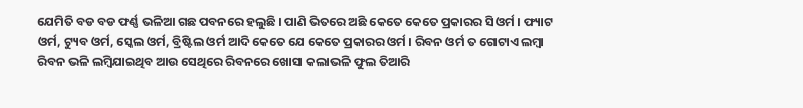ଯେମିତି ବଡ ବଡ ଫର୍ଣ୍ଣ ଭଳିଆ ଗଛ ପବନରେ ହଲୁଛି । ପାଣି ଭିତରେ ଅଛି କେତେ କେତେ ପ୍ରକାରର ସି ଓର୍ମ । ଫ୍ୟାଟ ଓର୍ମ, ଟ୍ୟୁବ ଓର୍ମ, ସ୍କେଲ ଓର୍ମ, ବ୍ରିଷ୍ଟିଲ ଓର୍ମ ଆଦି କେତେ ଯେ କେତେ ପ୍ରକାରର ଓର୍ମ । ରିବନ ଓର୍ମ ତ ଗୋଟାଏ ଲମ୍ବା ରିବନ ଭଳି ଲମ୍ବିଯାଇଥିବ ଆଉ ସେଥିରେ ରିବନରେ ଖୋସା କଲାଭଳି ଫୁଲ ତିଆରି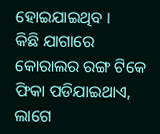ହୋଇଯାଇଥିବ ।
କିଛି ଯାଗାରେ କୋରାଲର ରଙ୍ଗ ଟିକେ ଫିକା ପଡିଯାଇଥାଏ, ଲାଗେ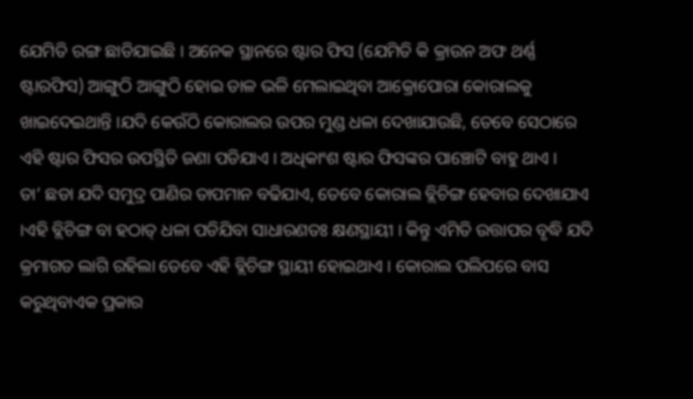ଯେମିତି ରଙ୍ଗ ଛାଡିଯାଇଛି । ଅନେକ ସ୍ଥାନରେ ଷ୍ଟାର ଫିସ (ଯେମିତି କି କ୍ରାଉନ ଅଫ ଥର୍ଣ୍ଣ ଷ୍ଟାରଫିସ) ଆଙ୍ଗୁଠି ଆଙ୍ଗୁଠି ହୋଇ ଡାଳ ଭଳି ମେଲାଇଥିବା ଆକ୍ରୋପୋରା କୋରାଲକୁ ଖାଇଦେଇଥାନ୍ତି ।ଯଦି କେଉଁଠି କୋରାଲର ଉପର ମୁଣ୍ଡ ଧଳା ଦେଖାଯାଉଛି, ତେବେ ସେଠାରେ ଏହି ଷ୍ଟାର ଫିସର ଉପସ୍ଥିତି ଜଣା ପଡିଯାଏ । ଅଧିକାଂଶ ଷ୍ଟାର ଫିସଙ୍କର ପାଞ୍ଚୋଟି ବାହୁ ଥାଏ ।
ତା’ ଛଡା ଯଦି ସମୁଦ୍ର ପାଣିର ତାପମାନ ବଢିଯାଏ, ତେବେ କୋରାଲ ବ୍ଲିଚିଙ୍ଗ ହେବାର ଦେଖାଯାଏ ।ଏହି ବ୍ଲିଚିଙ୍ଗ ବା ହଠାତ୍ ଧଳା ପଡିଯିବା ସାଧାରଣତଃ କ୍ଷଣସ୍ଥାୟୀ । କିନ୍ତୁ ଏମିତି ଉତ୍ତାପର ବୃଦ୍ଧି ଯଦି କ୍ରମାଗତ ଲାଗି ରହିଲା ତେବେ ଏହି ବ୍ଲିଚିଙ୍ଗ ସ୍ଥାୟୀ ହୋଇଥାଏ । କୋରାଲ ପଲିପରେ ବାସ କରୁଥିବାଏକ ପ୍ରକାର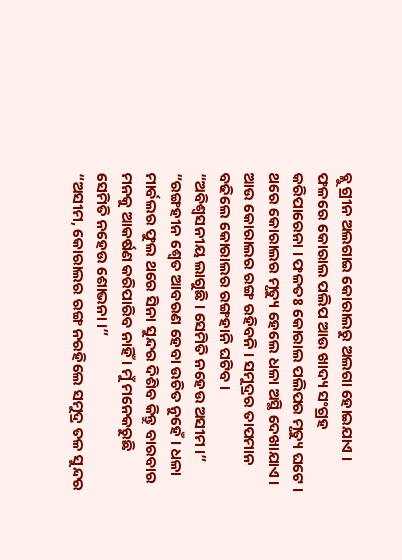ବ୍ଲୁ ଗ୍ରୀନ ଅଲଗାଇ କୋରାଲରୁ ଅଲଗା ହୋଇଯାଏ । ଫଳରେ କୋରାଲ ପଲିପ ଆଉ ଖାଦ୍ୟ ସଂଗ୍ରହ କରିପାରେନା । ଫଳତଃ କୋରାଲ ପଲିପର ମୃତ୍ୟୁ ଘଟେ । ଥରେ କୋରାଲର ମୃତ୍ୟୁ ହେଲେ ଧଳା ଅସ୍ଥି ଦେଖାଯାଏ । ଆଉ କୋରାଲର ରଙ୍ଗ ରହିବନି । ସମୁଦ୍ରର ତାପମାନ ବଢିଲେ କୋରାଲର ରଙ୍ଗହାନି ଘଟିବ ।
“ଅବିଶ୍ୱସନୀୟ ଲାଗୁଛି । ସେମିତି ନହେଉ ଅସୀମ ।”
“ରଙ୍ଗହୀନ ଶ୍ୱେତ ଆବରଣ ହେବା ଉଚିତ ନୁହେଁ । ଧଳା ମାର୍ବଲର ଫୁଲ ଥରେ ସିନା ସୁନ୍ଦର ଦିଶିବ କିନ୍ତୁ ବାରବାର ମନକୁ ଆକର୍ଷଣ କରିପାରିବ ନାହିଁ । ମୁଁ ମନେକରୁଛି ସେମିତି ନହେଉ ଶୋଭନା ।”
“ଅସୀମ, କୋରାଲର ରଙ୍ଗ ନରହିଲେ ସମୁଦ୍ର ତଳ ସୁନ୍ଦର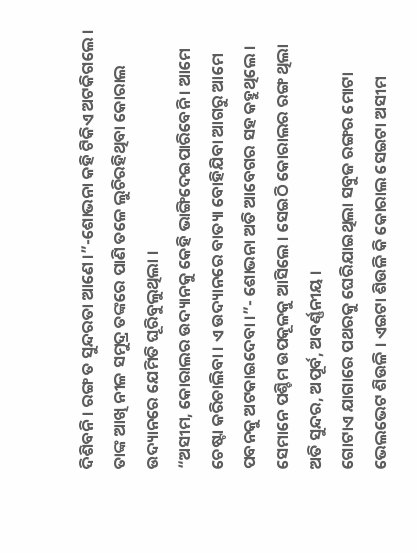ଦିଶିବନି । ରଙ୍ଗ ତ ସୁନ୍ଦରତା ଆଣେ ।”-ଶୋଭନା କହି ଟିକିଏ ଅଟକିଗଲେ । ତାଙ୍କ ଆଖି ନୀଳ ସମୁଦ୍ର ତଙ୍କରେ ପାଣି ତଳେ ଲୁଚିରହିଥିବା କୋରାଲ ଉଦ୍ୟାନରେ ଯେମିତି ଘୂରିବୁଲୁଥିଲା ।
“ଅସୀମ, କୋରାଲର ଉଦ୍ୟାନକୁ କେହି ଭାଙ୍ଗିଦେଇପାରିବେନି । ଆମେ ଚେଷ୍ଟା କରିଚାଲିବା । ଏ ଉଦ୍ୟାନରେ ବାତ୍ୟା ବୋହିଯିବା ଆଗରୁ ଆମେ ପବନକୁ ଅଟକାଇଦେବା ।”- ଶୋଭନା ଅତି ଆବେଗର ସହ କହୁଥିଲେ ।
ସେମାନେ ପଶ୍ଚିମ ଉପକୂଳକୁ ଆସିଲେ । ସେଇଠି କୋରାଲର ରଙ୍ଗ ଥିଲା ଅତି ସୁନ୍ଦର, ଅପୂର୍ବ, ଅବର୍ଣ୍ଣନୀୟ ।
ଗୋଟାଏ ଯାଗାରେ ପଥରକୁ ଘେରିଯାଇଥିଲା ସବୁଜ ରଙ୍ଗର ମୋଟା ଭେଲଭେଟ ଶିଉଳି । ଏଇଟା ଶିଉଳି କି କୋରାଲ ସେଇଟା ଅସୀମ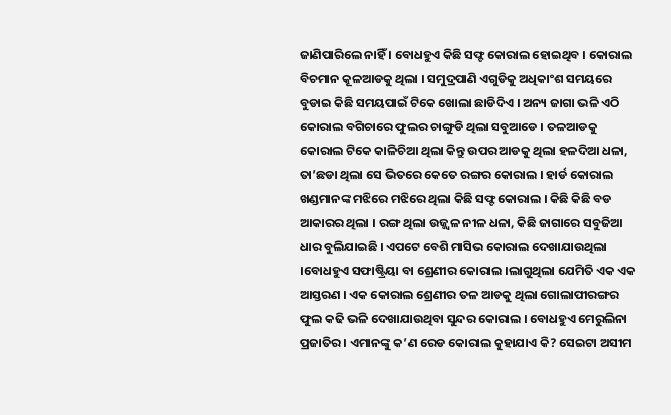ଜାଣିପାରିଲେ ନାହିଁ । ବୋଧହୁଏ କିଛି ସଫ୍ଟ କୋରାଲ ହୋଇଥିବ । କୋରାଲ ବିଚମାନ କୂଳଆଡକୁ ଥିଲା । ସମୁଦ୍ରପାଣି ଏଗୁଡିକୁ ଅଧିକାଂଶ ସମୟରେ ବୁଡାଇ କିଛି ସମୟପାଇଁ ଟିକେ ଖୋଲା ଛାଡିଦିଏ । ଅନ୍ୟ ଜାଗା ଭଳି ଏଠି କୋରାଲ ବଗିଚାରେ ଫୁଲର ଚାଙ୍ଗୁଡି ଥିଲା ସବୁଆଡେ । ତଳଆଡକୁ କୋରାଲ ଟିକେ କାଳିଚିଆ ଥିଲା କିନ୍ତୁ ଉପର ଆଡକୁ ଥିଲା ହଳଦିଆ ଧଳା, ତା’ଛଡା ଥିଲା ସେ ଭିତରେ କେତେ ରଙ୍ଗର କୋରାଲ । ହାର୍ଡ କୋରାଲ ଖଣ୍ଡମାନଙ୍କ ମଝିରେ ମଝିରେ ଥିଲା କିଛି ସଫ୍ଟ କୋରାଲ । କିଛି କିଛି ବଡ ଆକାରର ଥିଲା । ରଙ୍ଗ ଥିଲା ଉଜ୍ଜ୍ୱଳ ନୀଳ ଧଳା, କିଛି ଜାଗାରେ ସବୁଜିଆ ଧାର ବୁଲିଯାଇଛି । ଏପଟେ ବେଶି ମାସିଭ କୋରାଲ ଦେଖାଯାଉଥିଲା ।ବୋଧହୁଏ ସଫାଷ୍ଟ୍ରିୟା ବା ଶ୍ରେଣୀର କୋରାଲ ।ଲାଗୁଥିଲା ଯେମିତି ଏକ ଏକ ଆସ୍ତରଣ । ଏକ କୋରାଲ ଶ୍ରେଣୀର ତଳ ଆଡକୁ ଥିଲା ଗୋଲାପୀରଙ୍ଗର ଫୁଲ କଢି ଭଳି ଦେଖାଯାଉଥିବା ସୁନ୍ଦର କୋରାଲ । ବୋଧହୁଏ ମେରୁଲିନା ପ୍ରଜାତିର । ଏମାନଙ୍କୁ କ’ଣ ରେଡ କୋରାଲ କୁହାଯାଏ କି? ସେଇଟା ଅସୀମ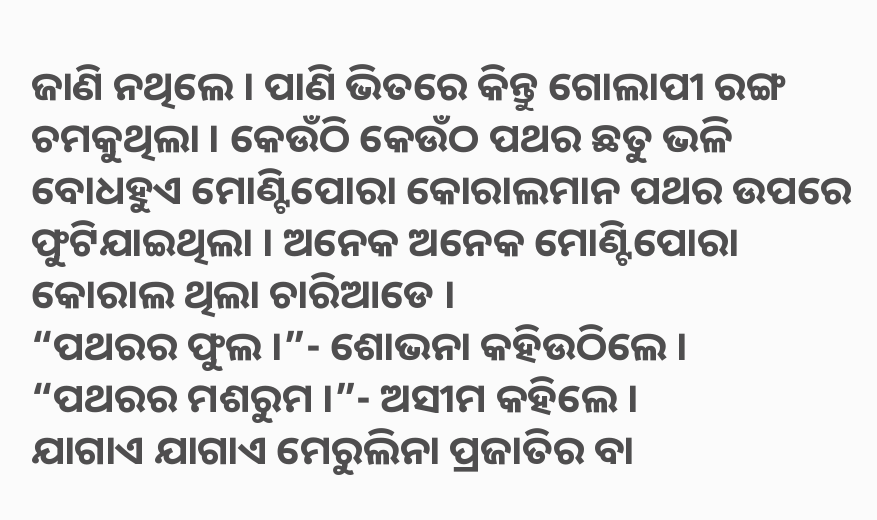ଜାଣି ନଥିଲେ । ପାଣି ଭିତରେ କିନ୍ତୁ ଗୋଲାପୀ ରଙ୍ଗ ଚମକୁଥିଲା । କେଉଁଠି କେଉଁଠ ପଥର ଛତୁ ଭଳି ବୋଧହୁଏ ମୋଣ୍ଟିପୋରା କୋରାଲମାନ ପଥର ଉପରେ ଫୁଟିଯାଇଥିଲା । ଅନେକ ଅନେକ ମୋଣ୍ଟିପୋରା କୋରାଲ ଥିଲା ଚାରିଆଡେ ।
“ପଥରର ଫୁଲ ।”- ଶୋଭନା କହିଉଠିଲେ ।
“ପଥରର ମଶରୁମ ।”- ଅସୀମ କହିଲେ ।
ଯାଗାଏ ଯାଗାଏ ମେରୁଲିନା ପ୍ରଜାତିର ବା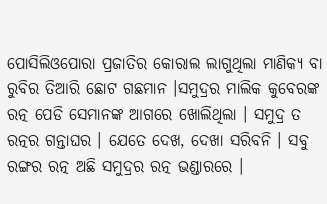ପୋସିଲିଓପୋରା ପ୍ରଜାତିର କୋରାଲ ଲାଗୁଥିଲା ମାଣିକ୍ୟ ବା ରୁବିର ତିଆରି ଛୋଟ ଗଛମାନ ।ସମୁଦ୍ରର ମାଲିକ କୁବେରଙ୍କ ରତ୍ନ ପେଡି ସେମାନଙ୍କ ଆଗରେ ଖୋଲିଥିଲା । ସମୁଦ୍ର ତ ରତ୍ନର ଗନ୍ତାଘର । ଯେତେ ଦେଖ, ଦେଖା ସରିବନି । ସବୁ ରଙ୍ଗର ରତ୍ନ ଅଛି ସମୁଦ୍ରର ରତ୍ନ ଭଣ୍ଡାରରେ ।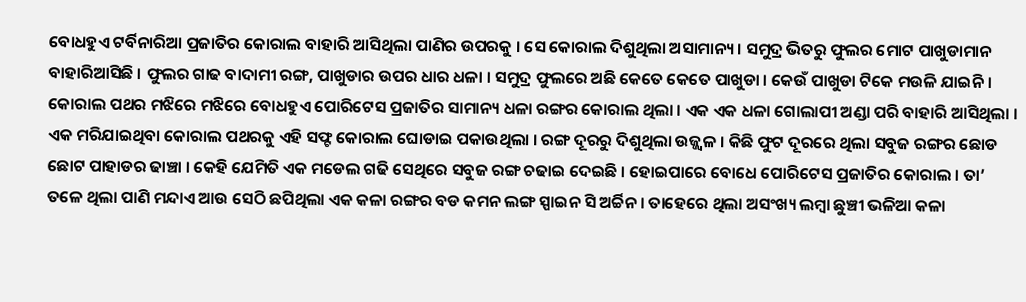ବୋଧହୁଏ ଟର୍ବିନାରିଆ ପ୍ରଜାତିର କୋରାଲ ବାହାରି ଆସିଥିଲା ପାଣିର ଉପରକୁ । ସେ କୋରାଲ ଦିଶୁଥିଲା ଅସାମାନ୍ୟ । ସମୁଦ୍ର ଭିତରୁ ଫୁଲର ମୋଟ ପାଖୁଡାମାନ ବାହାରିଆସିଛି । ଫୁଲର ଗାଢ ବାଦାମୀ ରଙ୍ଗ, ପାଖୁଡାର ଉପର ଧାର ଧଳା । ସମୁଦ୍ର ଫୁଲରେ ଅଛି କେତେ କେତେ ପାଖୁଡା । କେଉଁ ପାଖୁଡା ଟିକେ ମଉଳି ଯାଇନି । କୋରାଲ ପଥର ମଝିରେ ମଝିରେ ବୋଧହୁଏ ପୋରିଟେସ ପ୍ରଜାତିର ସାମାନ୍ୟ ଧଳା ରଙ୍ଗର କୋରାଲ ଥିଲା । ଏକ ଏକ ଧଳା ଗୋଲାପୀ ଅଣ୍ଡା ପରି ବାହାରି ଆସିଥିଲା । ଏକ ମରିଯାଇଥିବା କୋରାଲ ପଥରକୁ ଏହି ସଫ୍ଟ କୋରାଲ ଘୋଡାଇ ପକାଉଥିଲା । ରଙ୍ଗ ଦୂରରୁ ଦିଶୁଥିଲା ଉଜ୍ଜ୍ୱଳ । କିଛି ଫୁଟ ଦୂରରେ ଥିଲା ସବୁଜ ରଙ୍ଗର ଛୋଡ ଛୋଟ ପାହାଡର ଢାଞ୍ଚା । କେହି ଯେମିତି ଏକ ମଡେଲ ଗଢି ସେଥିରେ ସବୁଜ ରଙ୍ଗ ଚଢାଇ ଦେଇଛି । ହୋଇପାରେ ବୋଧେ ପୋରିଟେସ ପ୍ରଜାତିର କୋରାଲ । ତା’ ତଳେ ଥିଲା ପାଣି ମନ୍ଦାଏ ଆଉ ସେଠି ଛପିଥିଲା ଏକ କଳା ରଙ୍ଗର ବଡ କମନ ଲଙ୍ଗ ସ୍ପାଇନ ସି ଅର୍ଚ୍ଚିନ । ତାହେରେ ଥିଲା ଅସଂଖ୍ୟ ଲମ୍ବା ଛୁଞ୍ଚୀ ଭଳିଆ କଳା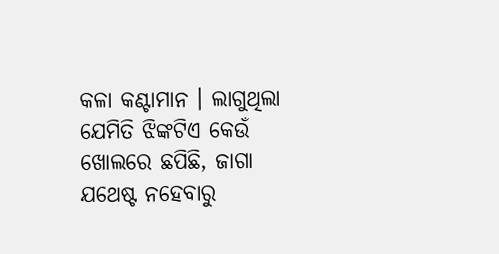କଳା କଣ୍ଟାମାନ । ଲାଗୁଥିଲା ଯେମିତି ଝିଙ୍କଟିଏ କେଉଁ ଖୋଲରେ ଛପିଛି, ଜାଗା ଯଥେଷ୍ଟ ନହେବାରୁ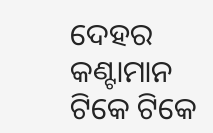ଦେହର କଣ୍ଟାମାନ ଟିକେ ଟିକେ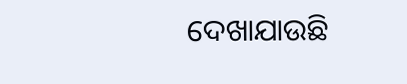ଦେଖାଯାଉଛି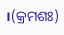।(କ୍ରମଶଃ)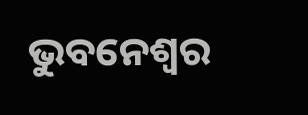ଭୁବନେଶ୍ୱର